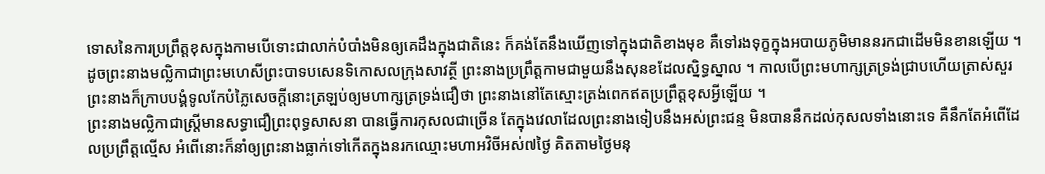ទោសនៃការប្រព្រឹត្តខុសក្នុងកាមបើទោះជាលាក់បំបាំងមិនឲ្យគេដឹងក្នុងជាតិនេះ ក៏គង់តែនឹងឃើញទៅក្នុងជាតិខាងមុខ គឺទៅរងទុក្ខក្នុងអបាយភូមិមាននរកជាដើមមិនខានឡើយ ។
ដូចព្រះនាងមល្លិកាជាព្រះមហេសីព្រះបាទបសេនទិកោសលក្រុងសាវត្ថី ព្រះនាងប្រព្រឹត្តកាមជាមួយនឹងសុនខដែលស្និទ្ធស្នាល ។ កាលបើព្រះមហាក្សត្រទ្រង់ជ្រាបហើយត្រាស់សួរ ព្រះនាងក៏ក្រាបបង្គំទូលកែបំភ្លៃសេចក្ដីនោះត្រឡប់ឲ្យមហាក្សត្រទ្រង់ជឿថា ព្រះនាងនៅតែស្មោះត្រង់ពេកឥតប្រព្រឹត្តខុសអ្វីឡើយ ។
ព្រះនាងមល្លិកាជាស្ត្រីមានសទ្ធាជឿព្រះពុទ្ធសាសនា បានធ្វើការកុសលជាច្រើន តែក្នុងវេលាដែលព្រះនាងទៀបនឹងអស់ព្រះជន្ម មិនបាននឹកដល់កុសលទាំងនោះទេ គឺនឹកតែអំពើដែលប្រព្រឹត្តល្មើស អំពើនោះក៏នាំឲ្យព្រះនាងធ្លាក់ទៅកើតក្នុងនរកឈ្មោះមហាអវិចីអស់៧ថ្ងៃ គិតតាមថ្ងៃមនុ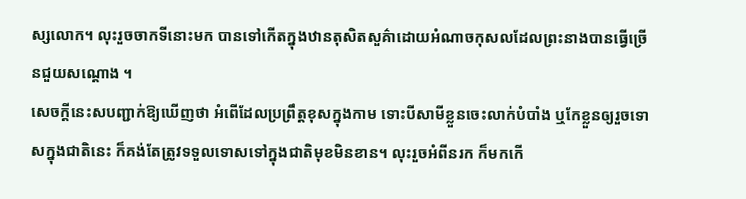ស្សលោក។ លុះរួចចាកទីនោះមក បានទៅកើតក្នុងឋានតុសិតសួគ៌ាដោយអំណាចកុសលដែលព្រះនាងបានធ្វើច្រើនជួយសណ្តោង ។
សេចក្តីនេះសបញ្ជាក់ឱ្យឃើញថា អំពើដែលប្រព្រឹត្តខុសក្នុងកាម ទោះបីសាមីខ្លួនចេះលាក់បំបាំង ឬកែខ្លួនឲ្យរួចទោសក្នុងជាតិនេះ ក៏គង់តែត្រូវទទួលទោសទៅក្នុងជាតិមុខមិនខាន។ លុះរួចអំពីនរក ក៏មកកើ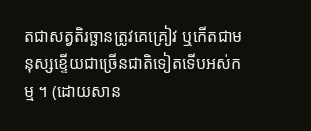តជាសត្វតិរច្ឆានត្រូវគេគ្រៀវ ឬកើតជាមនុស្សខ្ទើយជាច្រើនជាតិទៀតទើបអស់កម្ម ។ (ដោយសាន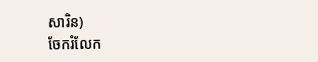សារិន)
ចែករំលែក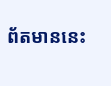ព័តមាននេះ